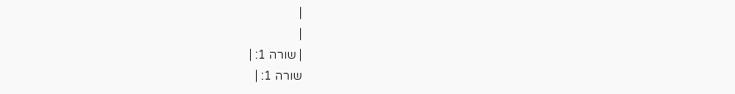|
|
| שורה 1: |
שורה 1: |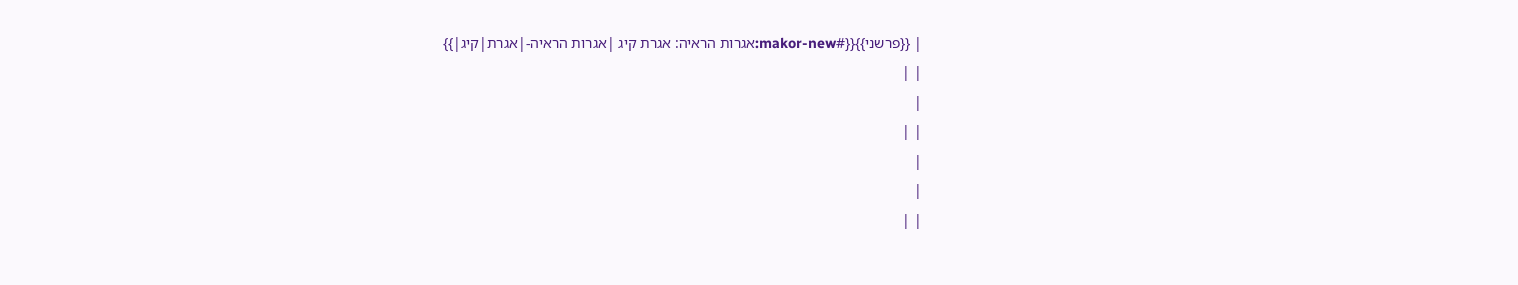| {{פרשני}}{{#makor-new:אגרות הראיה: אגרת קיג |אגרות הראיה-|אגרת|קיג|}}
| |
|
| |
|
|
| |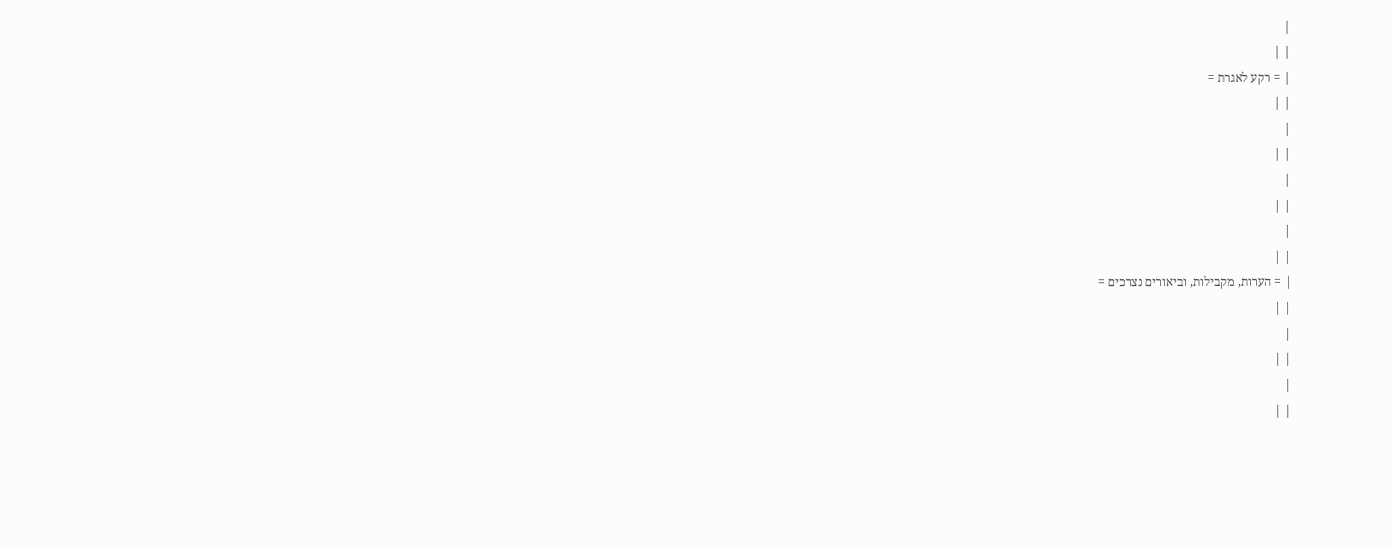|
| |
| = רקע לאגרת =
| |
|
| |
|
| |
|
| |
| = הערות, מקבילות, וביאורים נצרכים =
| |
|
| |
|
| |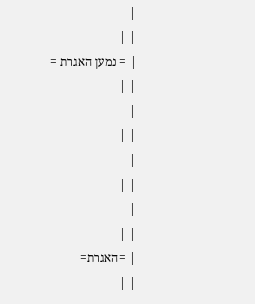|
| |
| = נמען האגרת =
| |
|
| |
|
| |
|
| |
| =האגרת=
| |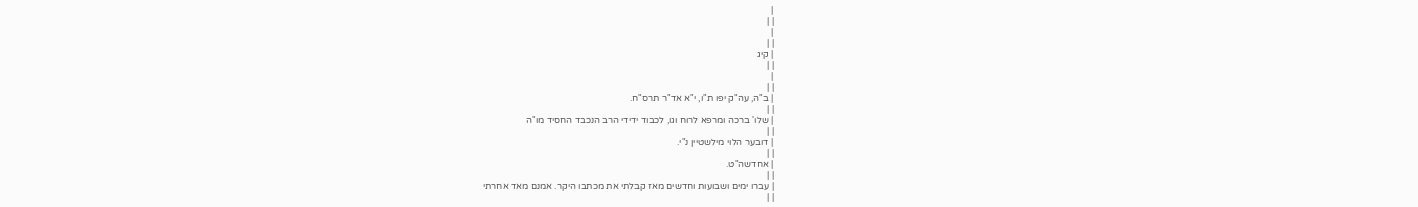|
| |
|
| |
| קיג
| |
|
| |
| ב"ה, עה"ק יפו ת"ו, י"א אד"ר תרס"ח.
| |
| שלו' ברכה ומרפא לרוח וגו, לכבוד ידידי הרב הנכבד החסיד מו"ה
| |
| דובער הלוי מילשטיין נ"י.
| |
| אחדשה"ט.
| |
| עברו ימים ושבועות וחדשים מאז קבלתי את מכתבו היקר. אמנם מאד אחרתי
| |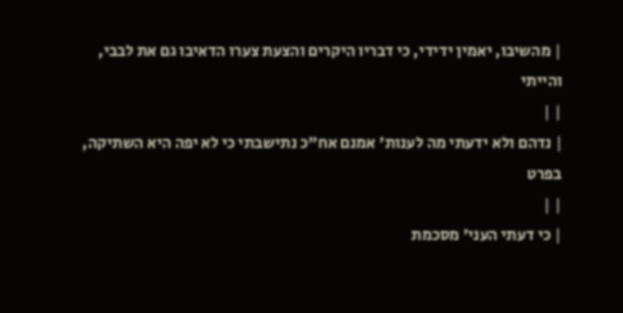| מהשיבו, יאמין ידידי, כי דבריו היקרים והצעת צערו הדאיבו גם את לבבי, והייתי
| |
| נדהם ולא ידעתי מה לענות' אמנם אח"כ נתישבתי כי לא יפה היא השתיקה, בפרט
| |
| כי דעתי העני' מסכמת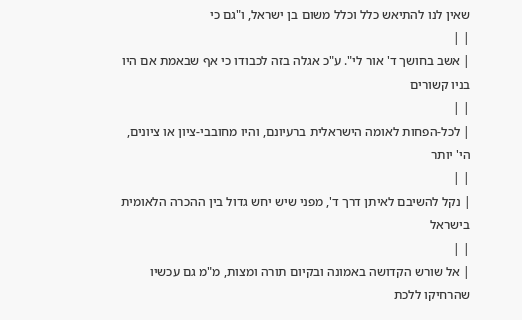שאין לנו להתיאש כלל וכלל משום בן ישראל, ו"גם כי
| |
| אשב בחושך ד' אור לי". ע"כ אגלה בזה לכבודו כי אף שבאמת אם היו בניו קשורים
| |
| לכל-הפחות לאומה הישראלית ברעיונם, והיו מחובבי-ציון או ציונים, הי' יותר
| |
| נקל להשיבם לאיתן דרך ד', מפני שיש יחש גדול בין ההכרה הלאומית בישראל
| |
| אל שורש הקדושה באמונה ובקיום תורה ומצות, מ"מ גם עכשיו שהרחיקו ללכת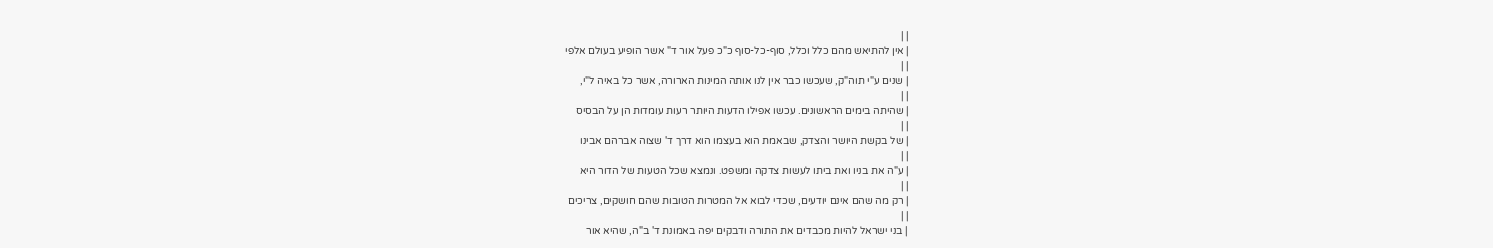| |
| אין להתיאש מהם כלל וכלל, סוף-כל-סוף כ"כ פעל אור ד" אשר הופיע בעולם אלפי
| |
| שנים ע"י תוה"ק, שעכשו כבר אין לנו אותה המינות הארורה, אשר כל באיה ל"י,
| |
| שהיתה בימים הראשונים. עכשו אפילו הדעות היותר רעות עומדות הן על הבסיס
| |
| של בקשת היושר והצדק, שבאמת הוא בעצמו הוא דרך ד' שצוה אברהם אבינו
| |
| ע"ה את בניו ואת ביתו לעשות צדקה ומשפט. ונמצא שכל הטעות של הדור היא
| |
| רק מה שהם אינם יודעים, שכדי לבוא אל המטרות הטובות שהם חושקים, צריכים
| |
| בני ישראל להיות מכבדים את התורה ודבקים יפה באמונת ד' ב"ה, שהיא אור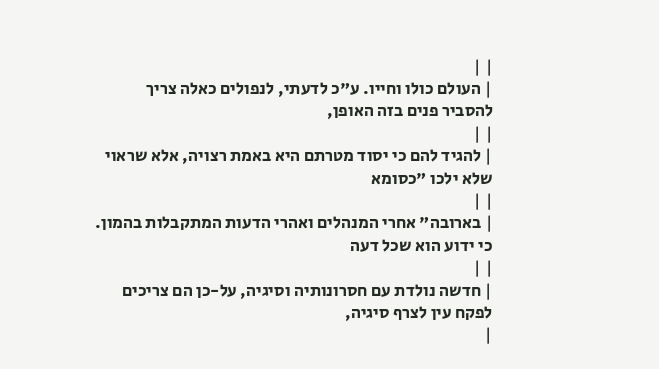| |
| העולם כולו וחייו. ע"כ לדעתי, לנפולים כאלה צריך להסביר פנים בזה האופן,
| |
| להגיד להם כי יסוד מטרתם היא באמת רצויה, אלא שראוי שלא ילכו "כסומא
| |
| בארובה" אחרי המנהלים ואהרי הדעות המתקבלות בהמון. כי ידוע הוא שכל דעה
| |
| חדשה נולדת עם חסרונותיה וסיגיה, על-כן הם צריכים לפקח עין לצרף סיגיה,
|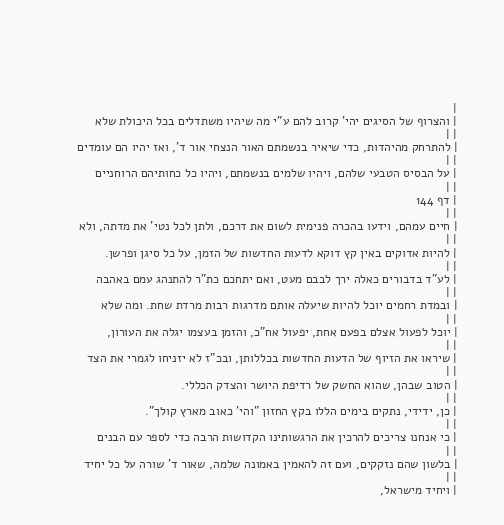|
| והצרוף של הסיגים יהי' קרוב להם ע"י מה שיהיו משתדלים בכל היכולת שלא
| |
| להתרחק מהיהדות, כדי שיאיר בנשמתם האור הנצחי אור ד', ואז יהיו הם עומדים
| |
| על הבסיס הטבעי שלהם, ויהיו שלמים בנשמתם, ויהיו כל כחותיהם הרוחניים
| |
| דף 144
| |
| חיים עמהם, וידעו בהכרה פנימית לשום את דרכם, ולתן לכל נטי' את מדתה, ולא
| |
| להיות אדוקים באין קץ דוקא לדעות החדשות של הזמן, על כל סיגן ופרשן.
| |
| לע"ד בדבורים כאלה ירך לבבם מעט, ואם יתחכם כת"ר להתנהג עמם באהבה
| |
| ובמדת רחמים יוכל להיות שיעלה אותם מדרגות רבות מרדת שחת. ומה שלא
| |
| יוכל לפעול אצלם בפעם אחת, יפעול אח"כ, והזמן בעצמו יגלה את העורון,
| |
| שיראו את הזיוף של הדעות החדשות בכללותן, ובכ"ז לא יזניחו לגמרי את הצד
| |
| הטוב שבהן, שהוא החשק של רדיפת היושר והצדק הכללי.
| |
| כן, ידידי, נתקים בימים הללו בקץ החזון "והי' כאוב מארץ קולך".
| |
| כי אנחנו צריכים להרכין את הרגשותינו הקדושות הרבה כדי לספר עם הבנים
| |
| בלשון שהם נזקקים, ועם זה להאמין באמונה שלמה, שאור ד' שורה על כל יחיד
| |
| ויחיד מישראל,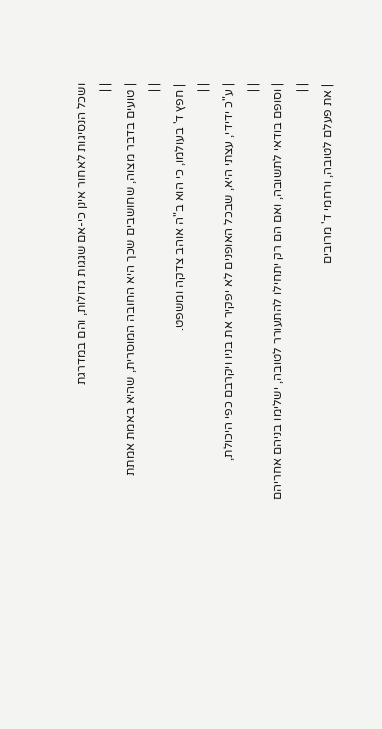ושכל הנסיגות לאחור אינן כי-אם שגגות גדולות, והם במדרגת
| |
| טועים בדבר מצוה, שחושבים שכך היא החובה המוסרית, שהיא באמת אמתת
| |
| חפץ ד' בעולמו, כי הוא ב"ה אוהב צדקה ומשפט.
| |
| ע"כ ידידי, עצתי היא, שבכל האופנים לא יפקיר את בניו ויקרבם כפי היכולת,
| |
| וסופם בודאי לתשובה, ואם הם רק יתחילו להתעורר לטובה, ישלימו בניהם אחריהם
| |
| את פעלם לטובה, ורחמי ד' מרובים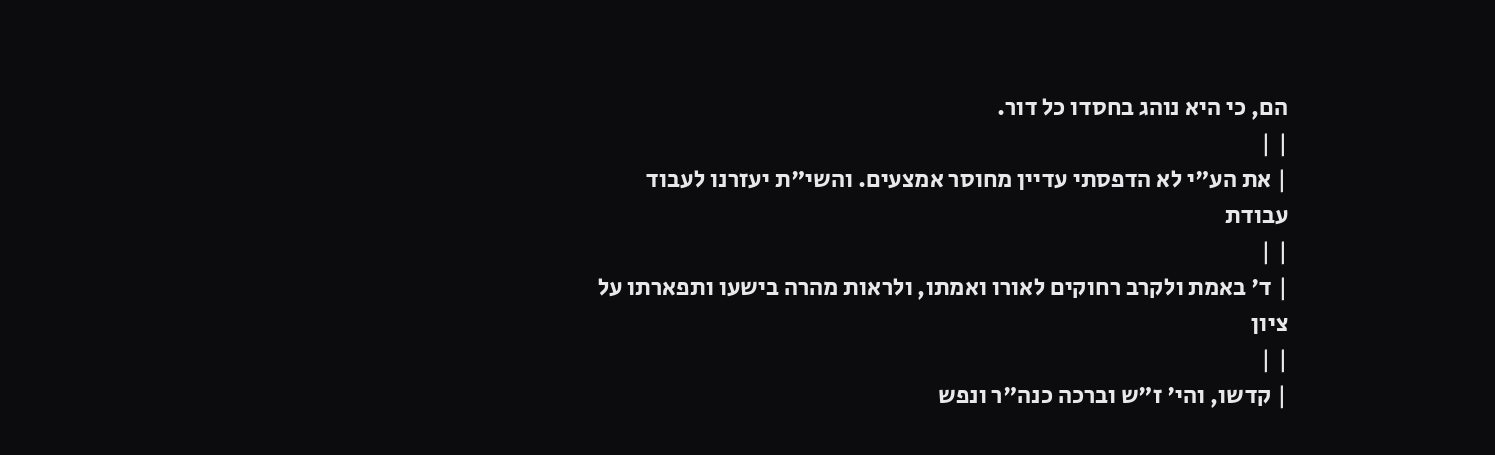הם, כי היא נוהג בחסדו כל דור.
| |
| את הע"י לא הדפסתי עדיין מחוסר אמצעים. והשי"ת יעזרנו לעבוד עבודת
| |
| ד' באמת ולקרב רחוקים לאורו ואמתו, ולראות מהרה בישעו ותפארתו על ציון
| |
| קדשו, והי' ז"ש וברכה כנה"ר ונפש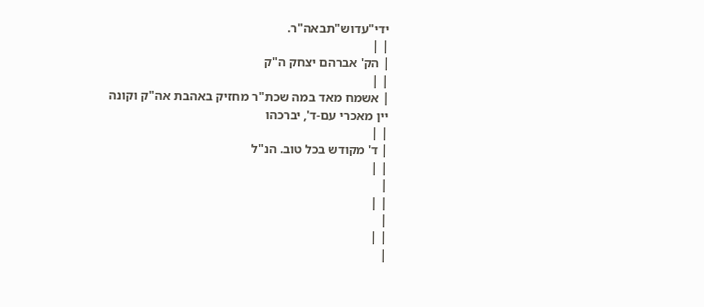ידי"עדוש"תבאה"ר.
| |
| הק' אברהם יצחק ה"ק
| |
| אשמח מאד במה שכת"ר מחזיק באהבת אה"ק וקונה יין מאכרי עם-ד', יברכהו
| |
| ד' מקודש בכל טוב. הנ"ל
| |
|
| |
|
| |
|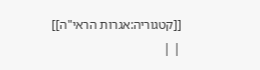[[קטגוריה:אגרות הראי"ה]]
| |